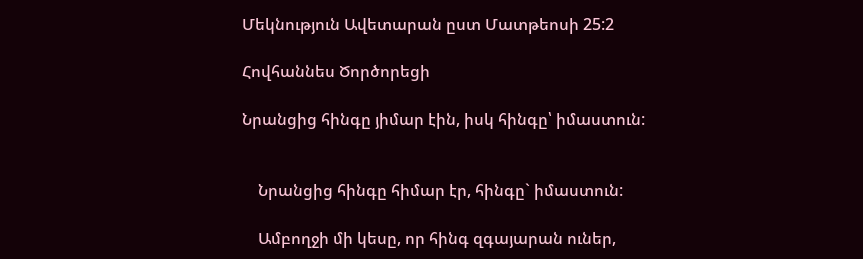Մեկնություն Ավետարան ըստ Մատթեոսի 25:2

Հովհաննես Ծործորեցի

Նրանցից հինգը յիմար էին, իսկ հինգը՝ իմաստուն:


    Նրանցից հինգը հիմար էր, հինգը` իմաստուն:

    Ամբողջի մի կեսը, որ հինգ զգայարան ուներ,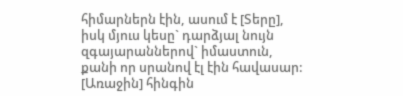հիմարներն էին, ասում է [Տերը], իսկ մյուս կեսը` դարձյալ նույն զգայարաններով` իմաստուն, քանի որ սրանով էլ էին հավասար: [Առաջին] հինգին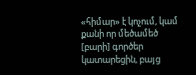«հիմար» է կոչում, կամ քանի որ մեծամեծ [բարի] գործեր կատարեցին, բայց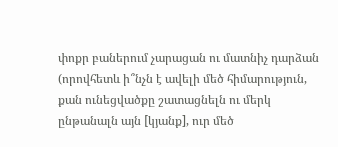փոքր բաներում չարացան ու մատնիչ դարձան (որովհետև ի՞նչն է ավելի մեծ հիմարություն, քան ունեցվածքը շատացնելն ու մերկ ընթանալն այն [կյանք], ուր մեծ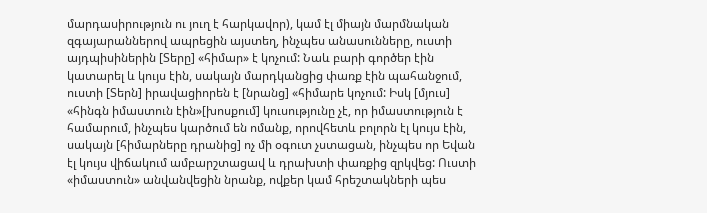մարդասիրություն ու յուղ է հարկավոր), կամ էլ միայն մարմնական զգայարաններով ապրեցին այստեղ, ինչպես անասունները, ուստի այդպիսիներին [Տերը] «հիմար» է կոչում: Նաև բարի գործեր էին կատարել և կույս էին, սակայն մարդկանցից փառք էին պահանջում, ուստի [Տերն] իրավացիորեն է [նրանց] «հիմարե կոչում: Իսկ [մյուս] «հինգն իմաստուն էին»[խոսքում] կուսությունը չէ, որ իմաստություն է համարում, ինչպես կարծում են ոմանք, որովհետև բոլորն էլ կույս էին, սակայն [հիմարները դրանից] ոչ մի օգուտ չստացան, ինչպես որ Եվան էլ կույս վիճակում ամբարշտացավ և դրախտի փառքից զրկվեց: Ուստի «իմաստուն» անվանվեցին նրանք, ովքեր կամ հրեշտակների պես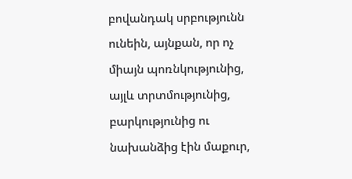բովանդակ սրբությունն ունեին, այնքան, որ ոչ միայն պոռնկությունից, այլև տրտմությունից, բարկությունից ու նախանձից էին մաքուր,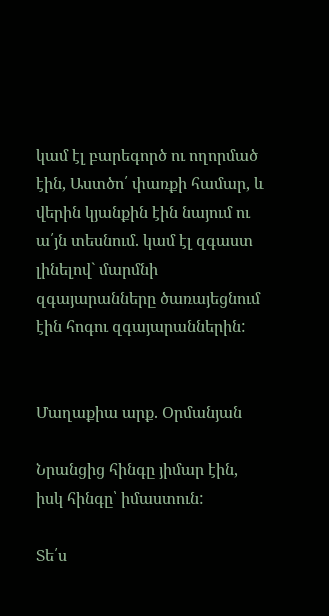կամ էլ բարեգործ ու ողորմած էին, Աստծո՛ փառքի համար, և վերին կյանքին էին նայում ու ա՛յն տեսնում. կամ էլ զգաստ լինելով` մարմնի զգայարանները ծառայեցնում էին հոգու զգայարաններին:


Մաղաքիա արք. Օրմանյան

Նրանցից հինգը յիմար էին, իսկ հինգը՝ իմաստուն:

Տե՛ս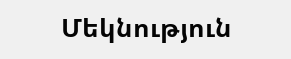Մեկնություն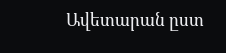Ավետարան ըստ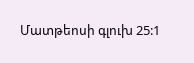Մատթեոսի գլուխ 25:1